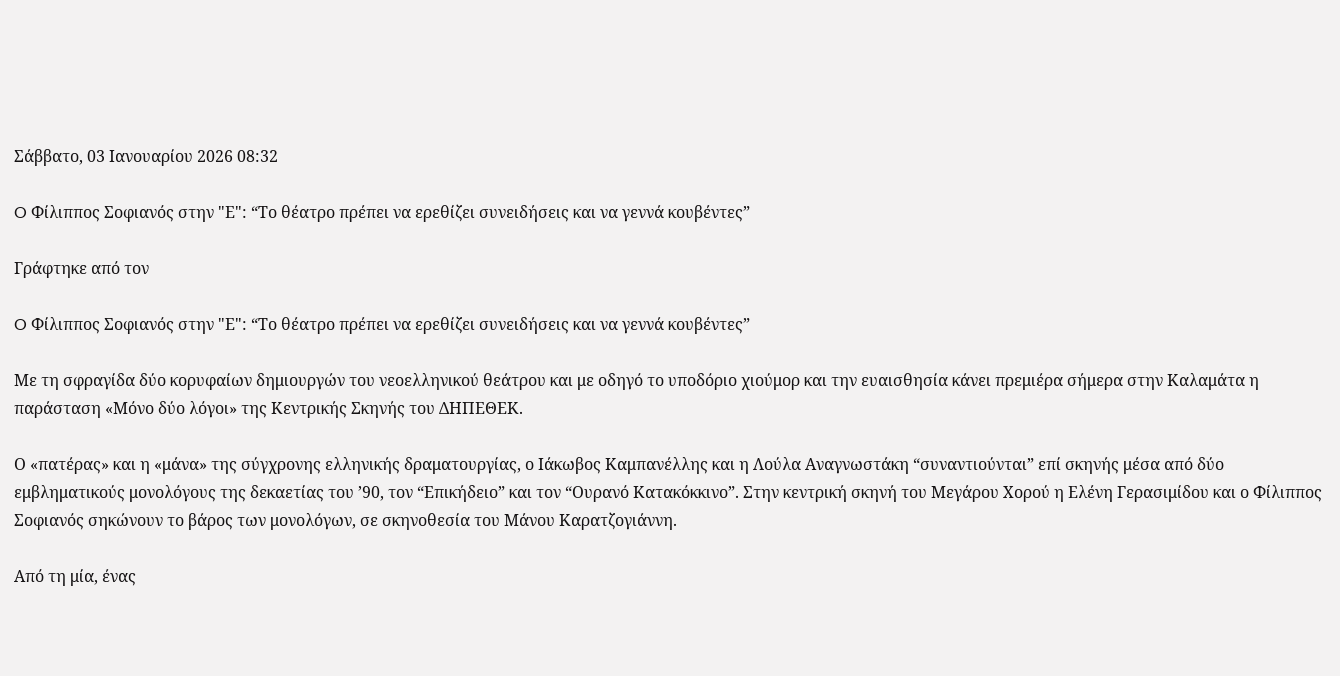Σάββατο, 03 Ιανουαρίου 2026 08:32

O Φίλιππος Σοφιανός στην "Ε": “Το θέατρο πρέπει να ερεθίζει συνειδήσεις και να γεννά κουβέντες”

Γράφτηκε από τον

O Φίλιππος Σοφιανός στην "Ε": “Το θέατρο πρέπει να ερεθίζει συνειδήσεις και να γεννά κουβέντες”

Με τη σφραγίδα δύο κορυφαίων δημιουργών του νεοελληνικού θεάτρου και με οδηγό το υποδόριο χιούμορ και την ευαισθησία κάνει πρεμιέρα σήμερα στην Καλαμάτα η παράσταση «Μόνο δύο λόγοι» της Κεντρικής Σκηνής του ΔΗΠΕΘΕΚ.

Ο «πατέρας» και η «μάνα» της σύγχρονης ελληνικής δραματουργίας, ο Ιάκωβος Καμπανέλλης και η Λούλα Αναγνωστάκη “συναντιούνται” επί σκηνής μέσα από δύο εμβληματικούς μονολόγους της δεκαετίας του ’90, τον “Επικήδειο” και τον “Ουρανό Κατακόκκινο”. Στην κεντρική σκηνή του Μεγάρου Χορού η Ελένη Γερασιμίδου και ο Φίλιππος Σοφιανός σηκώνουν το βάρος των μονολόγων, σε σκηνοθεσία του Μάνου Καρατζογιάννη.

Από τη μία, ένας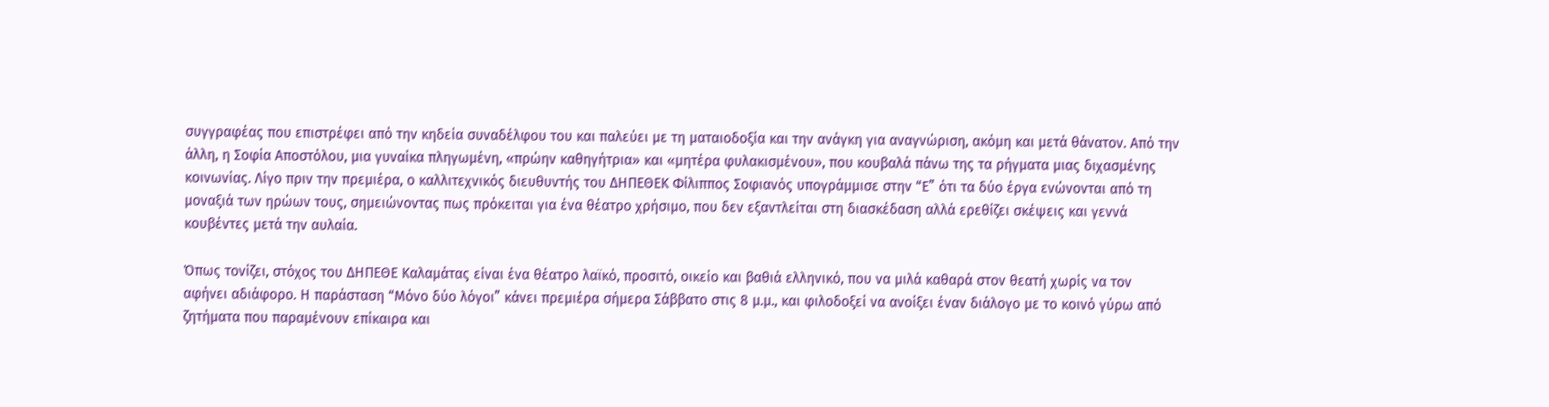συγγραφέας που επιστρέφει από την κηδεία συναδέλφου του και παλεύει με τη ματαιοδοξία και την ανάγκη για αναγνώριση, ακόμη και μετά θάνατον. Από την άλλη, η Σοφία Αποστόλου, μια γυναίκα πληγωμένη, «πρώην καθηγήτρια» και «μητέρα φυλακισμένου», που κουβαλά πάνω της τα ρήγματα μιας διχασμένης κοινωνίας. Λίγο πριν την πρεμιέρα, ο καλλιτεχνικός διευθυντής του ΔΗΠΕΘΕΚ Φίλιππος Σοφιανός υπογράμμισε στην “Ε” ότι τα δύο έργα ενώνονται από τη μοναξιά των ηρώων τους, σημειώνοντας πως πρόκειται για ένα θέατρο χρήσιμο, που δεν εξαντλείται στη διασκέδαση αλλά ερεθίζει σκέψεις και γεννά κουβέντες μετά την αυλαία.

Όπως τονίζει, στόχος του ΔΗΠΕΘΕ Καλαμάτας είναι ένα θέατρο λαϊκό, προσιτό, οικείο και βαθιά ελληνικό, που να μιλά καθαρά στον θεατή χωρίς να τον αφήνει αδιάφορο. Η παράσταση “Μόνο δύο λόγοι” κάνει πρεμιέρα σήμερα Σάββατο στις 8 μ.μ., και φιλοδοξεί να ανοίξει έναν διάλογο με το κοινό γύρω από ζητήματα που παραμένουν επίκαιρα και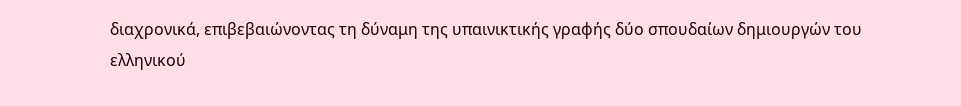διαχρονικά, επιβεβαιώνοντας τη δύναμη της υπαινικτικής γραφής δύο σπουδαίων δημιουργών του ελληνικού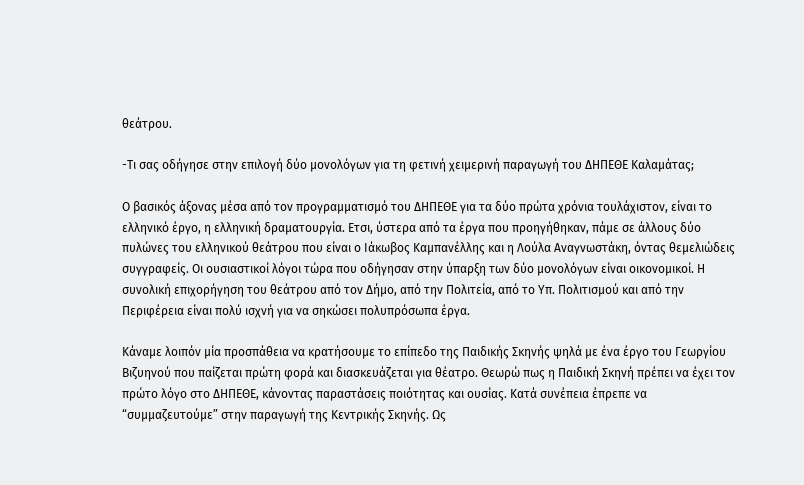θεάτρου.

-Τι σας οδήγησε στην επιλογή δύο μονολόγων για τη φετινή χειμερινή παραγωγή του ΔΗΠΕΘΕ Καλαμάτας;

Ο βασικός άξονας μέσα από τον προγραμματισμό του ΔΗΠΕΘΕ για τα δύο πρώτα χρόνια τουλάχιστον, είναι το ελληνικό έργο, η ελληνική δραματουργία. Ετσι, ύστερα από τα έργα που προηγήθηκαν, πάμε σε άλλους δύο πυλώνες του ελληνικού θεάτρου που είναι ο Ιάκωβος Καμπανέλλης και η Λούλα Αναγνωστάκη, όντας θεμελιώδεις συγγραφείς. Οι ουσιαστικοί λόγοι τώρα που οδήγησαν στην ύπαρξη των δύο μονολόγων είναι οικονομικοί. Η συνολική επιχορήγηση του θεάτρου από τον Δήμο, από την Πολιτεία, από το Υπ. Πολιτισμού και από την Περιφέρεια είναι πολύ ισχνή για να σηκώσει πολυπρόσωπα έργα.

Κάναμε λοιπόν μία προσπάθεια να κρατήσουμε το επίπεδο της Παιδικής Σκηνής ψηλά με ένα έργο του Γεωργίου Βιζυηνού που παίζεται πρώτη φορά και διασκευάζεται για θέατρο. Θεωρώ πως η Παιδική Σκηνή πρέπει να έχει τον πρώτο λόγο στο ΔΗΠΕΘΕ, κάνοντας παραστάσεις ποιότητας και ουσίας. Κατά συνέπεια έπρεπε να “συμμαζευτούμε” στην παραγωγή της Κεντρικής Σκηνής. Ως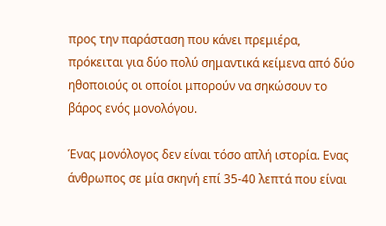προς την παράσταση που κάνει πρεμιέρα, πρόκειται για δύο πολύ σημαντικά κείμενα από δύο ηθοποιούς οι οποίοι μπορούν να σηκώσουν το βάρος ενός μονολόγου.

Ένας μονόλογος δεν είναι τόσο απλή ιστορία. Ενας άνθρωπος σε μία σκηνή επί 35-40 λεπτά που είναι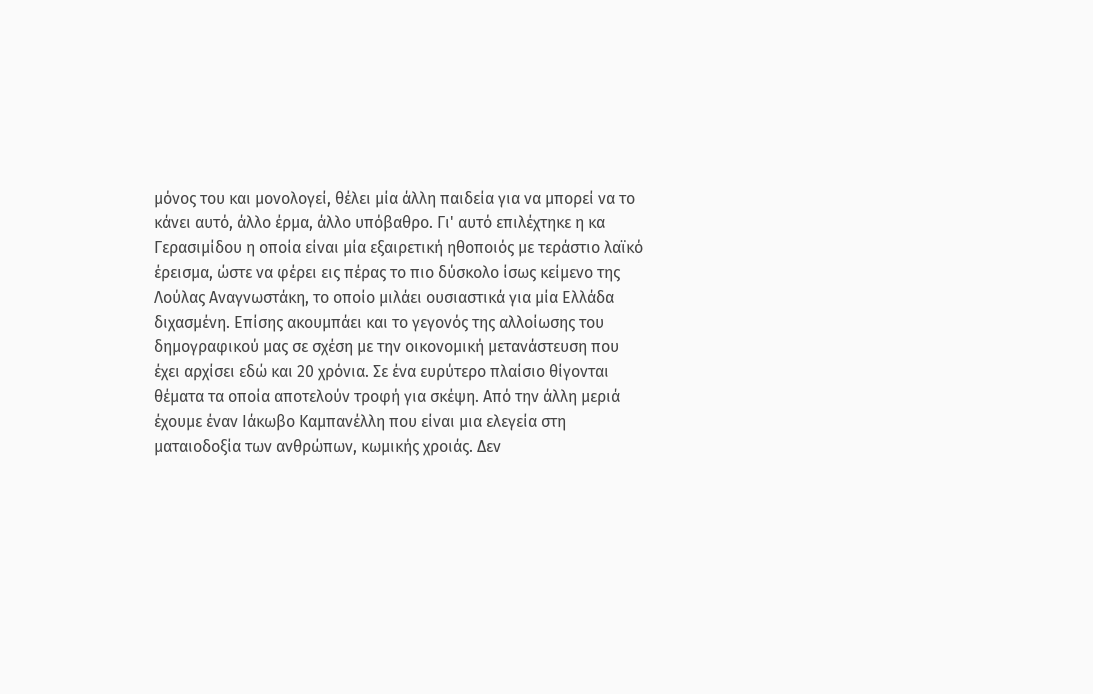μόνος του και μονολογεί, θέλει μία άλλη παιδεία για να μπορεί να το κάνει αυτό, άλλο έρμα, άλλο υπόβαθρο. Γι' αυτό επιλέχτηκε η κα Γερασιμίδου η οποία είναι μία εξαιρετική ηθοποιός με τεράστιο λαϊκό έρεισμα, ώστε να φέρει εις πέρας το πιο δύσκολο ίσως κείμενο της Λούλας Αναγνωστάκη, το οποίο μιλάει ουσιαστικά για μία Ελλάδα διχασμένη. Επίσης ακουμπάει και το γεγονός της αλλοίωσης του δημογραφικού μας σε σχέση με την οικονομική μετανάστευση που έχει αρχίσει εδώ και 20 χρόνια. Σε ένα ευρύτερο πλαίσιο θίγονται θέματα τα οποία αποτελούν τροφή για σκέψη. Από την άλλη μεριά έχουμε έναν Ιάκωβο Καμπανέλλη που είναι μια ελεγεία στη ματαιοδοξία των ανθρώπων, κωμικής χροιάς. Δεν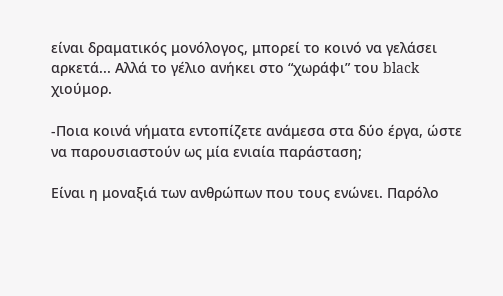είναι δραματικός μονόλογος, μπορεί το κοινό να γελάσει αρκετά... Αλλά το γέλιο ανήκει στο “χωράφι” του black χιούμορ.

-Ποια κοινά νήματα εντοπίζετε ανάμεσα στα δύο έργα, ώστε να παρουσιαστούν ως μία ενιαία παράσταση;

Είναι η μοναξιά των ανθρώπων που τους ενώνει. Παρόλο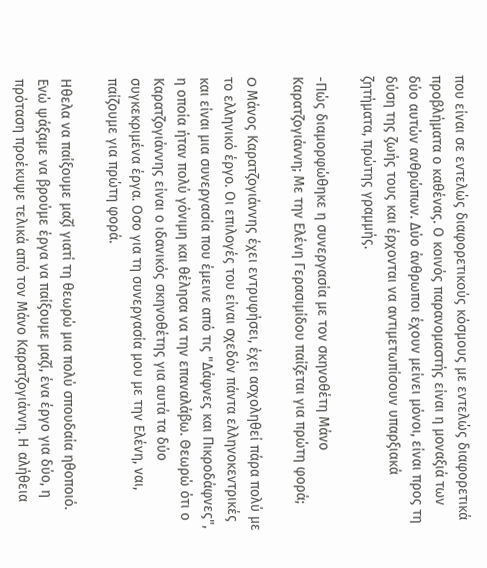που είναι σε εντελώς διαφορετικούς κόσμους με εντελώς διαφορετικά προβλήματα ο καθένας. Ο κοινός παρανομαστής είναι η μοναξιά των δύο αυτών ανθρώπων. Δύο άνθρωποι έχουν μείνει μόνοι, είναι προς τη δύση της ζωής τους και έρχονται να αντιμετωπίσουν υπαρξιακά ζητήματα, πρώτης γραμμής.

-Πώς διαμορφώθηκε η συνεργασία με τον σκηνοθέτη Μάνο Καρατζογιάννη; Με την Ελένη Γερασιμίδου παίζεται για πρώτη φορά;

O Μάνος Καρατζογιάννης έχει εντρυφήσει, έχει ασχοληθεί πάρα πολύ με το ελληνικό έργο. Οι επιλογές του είναι σχεδόν πάντα ελληνοκεντρικές και είναι μια συνεργασία που έμεινε από τις "Δάφνες και Πικροδάφνες", η οποία ήταν πολύ γόνιμη και θέλησα να την επαναλάβω. Θεωρώ ότι ο Καρατζογιάννης είναι ο ιδανικός σκηνοθέτης για αυτά τα δύο συγκεκριμένα έργα. Οσο για τη συνεργασία μου με την Ελένη, ναι, παίζουμε για πρώτη φορά.

Ηθελα να παίξουμε μαζί γιατί τη θεωρώ μια πολύ σπουδαία ηθοποιό. Ενώ ψάξαμε να βρούμε έργα να παίξουμε μαζί, ένα έργο για δύο, η πρόταση προέκυψε τελικά από τον Μάνο Καρατζογιάννη. Η αλήθεια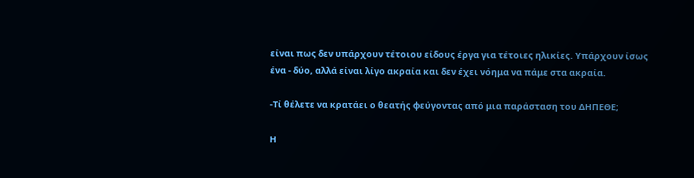είναι πως δεν υπάρχουν τέτοιου είδους έργα για τέτοιες ηλικίες. Υπάρχουν ίσως ένα - δύο, αλλά είναι λίγο ακραία και δεν έχει νόημα να πάμε στα ακραία.

-Τί θέλετε να κρατάει ο θεατής φεύγοντας από μια παράσταση του ΔΗΠΕΘΕ;

Η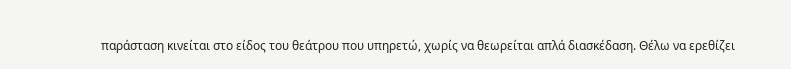παράσταση κινείται στο είδος του θεάτρου που υπηρετώ, χωρίς να θεωρείται απλά διασκέδαση. Θέλω να ερεθίζει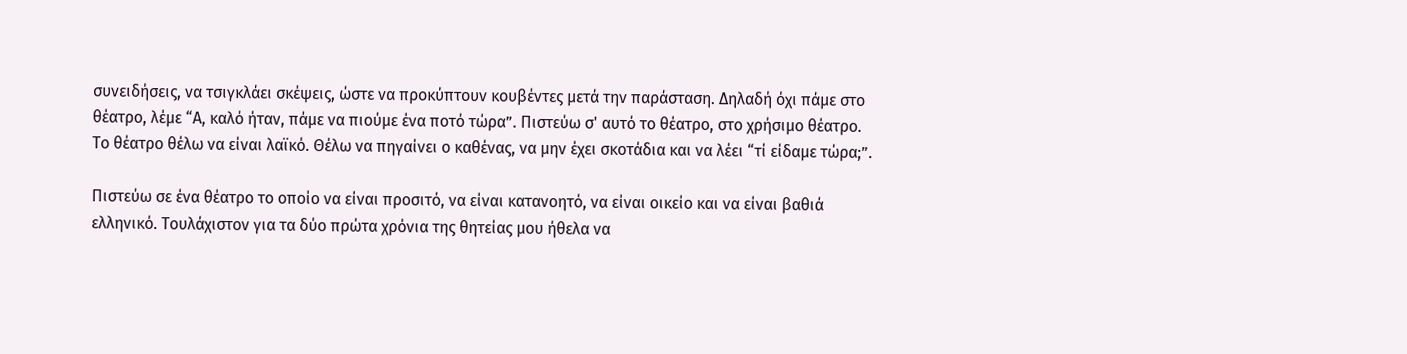συνειδήσεις, να τσιγκλάει σκέψεις, ώστε να προκύπτουν κουβέντες μετά την παράσταση. Δηλαδή όχι πάμε στο θέατρο, λέμε “Α, καλό ήταν, πάμε να πιούμε ένα ποτό τώρα”. Πιστεύω σ' αυτό το θέατρο, στο χρήσιμο θέατρο. Το θέατρο θέλω να είναι λαϊκό. Θέλω να πηγαίνει ο καθένας, να μην έχει σκοτάδια και να λέει “τί είδαμε τώρα;”.

Πιστεύω σε ένα θέατρο το οποίο να είναι προσιτό, να είναι κατανοητό, να είναι οικείο και να είναι βαθιά ελληνικό. Τουλάχιστον για τα δύο πρώτα χρόνια της θητείας μου ήθελα να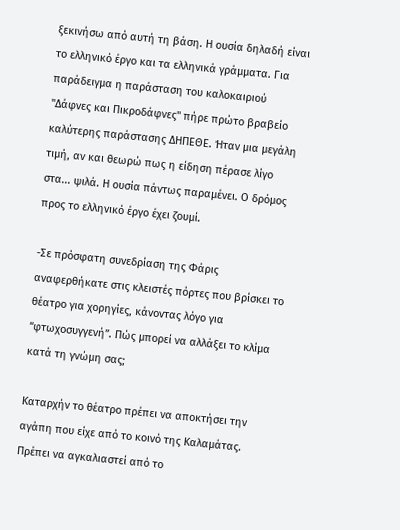ξεκινήσω από αυτή τη βάση. Η ουσία δηλαδή είναι το ελληνικό έργο και τα ελληνικά γράμματα. Για παράδειγμα η παράσταση του καλοκαιριού "Δάφνες και Πικροδάφνες" πήρε πρώτο βραβείο καλύτερης παράστασης ΔΗΠΕΘΕ. Ήταν μια μεγάλη τιμή, αν και θεωρώ πως η είδηση πέρασε λίγο στα... ψιλά. Η ουσία πάντως παραμένει. Ο δρόμος προς το ελληνικό έργο έχει ζουμί.

-Σε πρόσφατη συνεδρίαση της Φάρις αναφερθήκατε στις κλειστές πόρτες που βρίσκει το θέατρο για χορηγίες, κάνοντας λόγο για “φτωχοσυγγενή”. Πώς μπορεί να αλλάξει το κλίμα κατά τη γνώμη σας;

Καταρχήν το θέατρο πρέπει να αποκτήσει την αγάπη που είχε από το κοινό της Καλαμάτας. Πρέπει να αγκαλιαστεί από το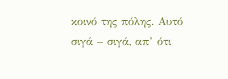κοινό της πόλης. Αυτό σιγά – σιγά, απ’ ότι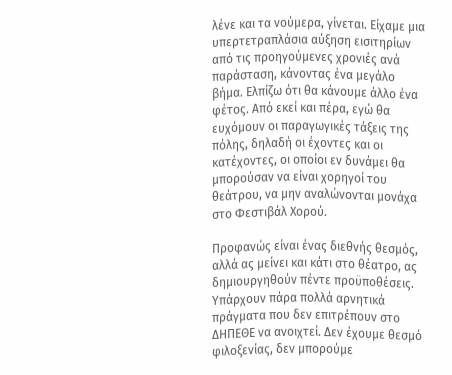λένε και τα νούμερα, γίνεται. Είχαμε μια υπερτετραπλάσια αύξηση εισιτηρίων από τις προηγούμενες χρονιές ανά παράσταση, κάνοντας ένα μεγάλο βήμα. Ελπίζω ότι θα κάνουμε άλλο ένα φέτος. Από εκεί και πέρα, εγώ θα ευχόμουν οι παραγωγικές τάξεις της πόλης, δηλαδή οι έχοντες και οι κατέχοντες, οι οποίοι εν δυνάμει θα μπορούσαν να είναι χορηγοί του θεάτρου, να μην αναλώνονται μονάχα στο Φεστιβάλ Χορού.

Προφανώς είναι ένας διεθνής θεσμός, αλλά ας μείνει και κάτι στο θέατρο, ας δημιουργηθούν πέντε προϋποθέσεις. Υπάρχουν πάρα πολλά αρνητικά πράγματα που δεν επιτρέπουν στο ΔΗΠΕΘΕ να ανοιχτεί. Δεν έχουμε θεσμό φιλοξενίας, δεν μπορούμε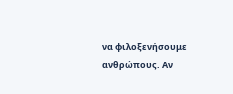να φιλοξενήσουμε ανθρώπους. Αν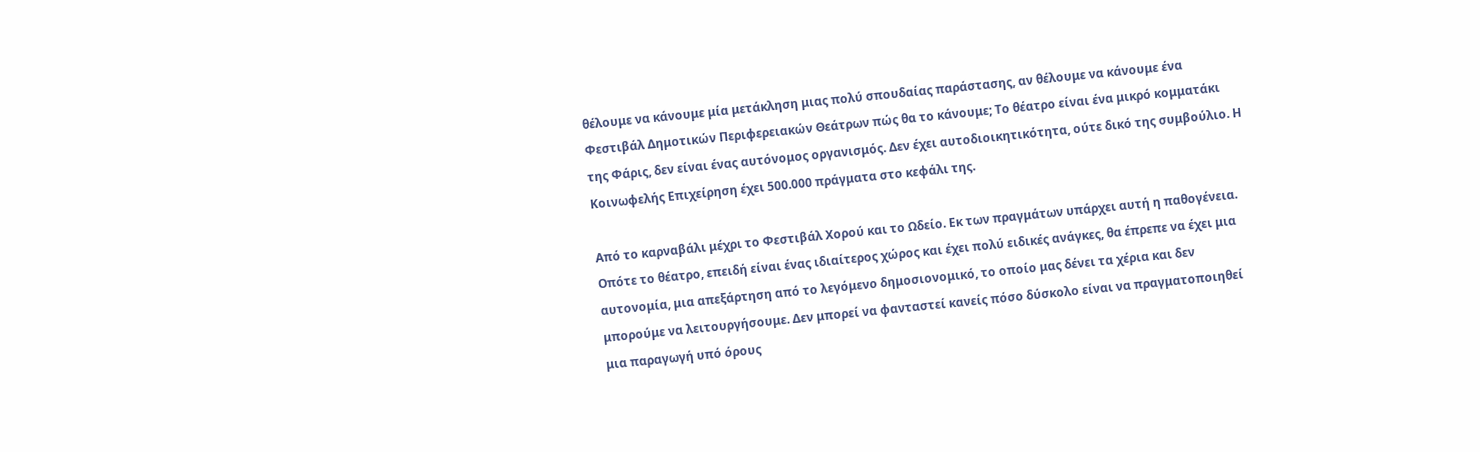θέλουμε να κάνουμε μία μετάκληση μιας πολύ σπουδαίας παράστασης, αν θέλουμε να κάνουμε ένα Φεστιβάλ Δημοτικών Περιφερειακών Θεάτρων πώς θα το κάνουμε; Το θέατρο είναι ένα μικρό κομματάκι της Φάρις, δεν είναι ένας αυτόνομος οργανισμός. Δεν έχει αυτοδιοικητικότητα, ούτε δικό της συμβούλιο. Η Κοινωφελής Επιχείρηση έχει 500.000 πράγματα στο κεφάλι της.

Από το καρναβάλι μέχρι το Φεστιβάλ Χορού και το Ωδείο. Εκ των πραγμάτων υπάρχει αυτή η παθογένεια. Οπότε το θέατρο, επειδή είναι ένας ιδιαίτερος χώρος και έχει πολύ ειδικές ανάγκες, θα έπρεπε να έχει μια αυτονομία, μια απεξάρτηση από το λεγόμενο δημοσιονομικό, το οποίο μας δένει τα χέρια και δεν μπορούμε να λειτουργήσουμε. Δεν μπορεί να φανταστεί κανείς πόσο δύσκολο είναι να πραγματοποιηθεί μια παραγωγή υπό όρους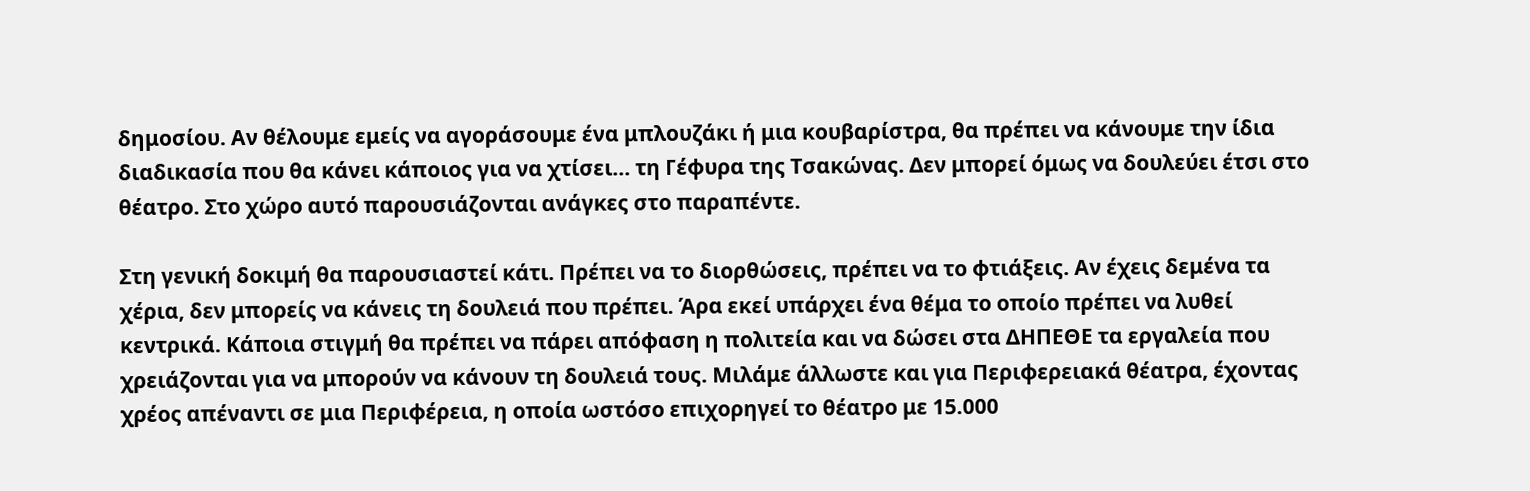δημοσίου. Αν θέλουμε εμείς να αγοράσουμε ένα μπλουζάκι ή μια κουβαρίστρα, θα πρέπει να κάνουμε την ίδια διαδικασία που θα κάνει κάποιος για να χτίσει... τη Γέφυρα της Τσακώνας. Δεν μπορεί όμως να δουλεύει έτσι στο θέατρο. Στο χώρο αυτό παρουσιάζονται ανάγκες στο παραπέντε.

Στη γενική δοκιμή θα παρουσιαστεί κάτι. Πρέπει να το διορθώσεις, πρέπει να το φτιάξεις. Αν έχεις δεμένα τα χέρια, δεν μπορείς να κάνεις τη δουλειά που πρέπει. Άρα εκεί υπάρχει ένα θέμα το οποίο πρέπει να λυθεί κεντρικά. Κάποια στιγμή θα πρέπει να πάρει απόφαση η πολιτεία και να δώσει στα ΔΗΠΕΘΕ τα εργαλεία που χρειάζονται για να μπορούν να κάνουν τη δουλειά τους. Μιλάμε άλλωστε και για Περιφερειακά θέατρα, έχοντας χρέος απέναντι σε μια Περιφέρεια, η οποία ωστόσο επιχορηγεί το θέατρο με 15.000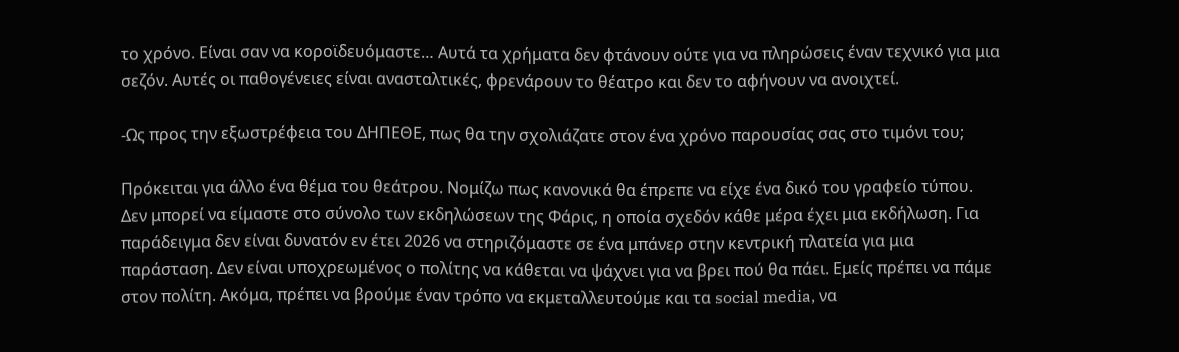το χρόνο. Είναι σαν να κοροϊδευόμαστε… Αυτά τα χρήματα δεν φτάνουν ούτε για να πληρώσεις έναν τεχνικό για μια σεζόν. Αυτές οι παθογένειες είναι ανασταλτικές, φρενάρουν το θέατρο και δεν το αφήνουν να ανοιχτεί.

-Ως προς την εξωστρέφεια του ΔΗΠΕΘΕ, πως θα την σχολιάζατε στον ένα χρόνο παρουσίας σας στο τιμόνι του;

Πρόκειται για άλλο ένα θέμα του θεάτρου. Νομίζω πως κανονικά θα έπρεπε να είχε ένα δικό του γραφείο τύπου. Δεν μπορεί να είμαστε στο σύνολο των εκδηλώσεων της Φάρις, η οποία σχεδόν κάθε μέρα έχει μια εκδήλωση. Για παράδειγμα δεν είναι δυνατόν εν έτει 2026 να στηριζόμαστε σε ένα μπάνερ στην κεντρική πλατεία για μια παράσταση. Δεν είναι υποχρεωμένος ο πολίτης να κάθεται να ψάχνει για να βρει πού θα πάει. Εμείς πρέπει να πάμε στον πολίτη. Ακόμα, πρέπει να βρούμε έναν τρόπο να εκμεταλλευτούμε και τα social media, να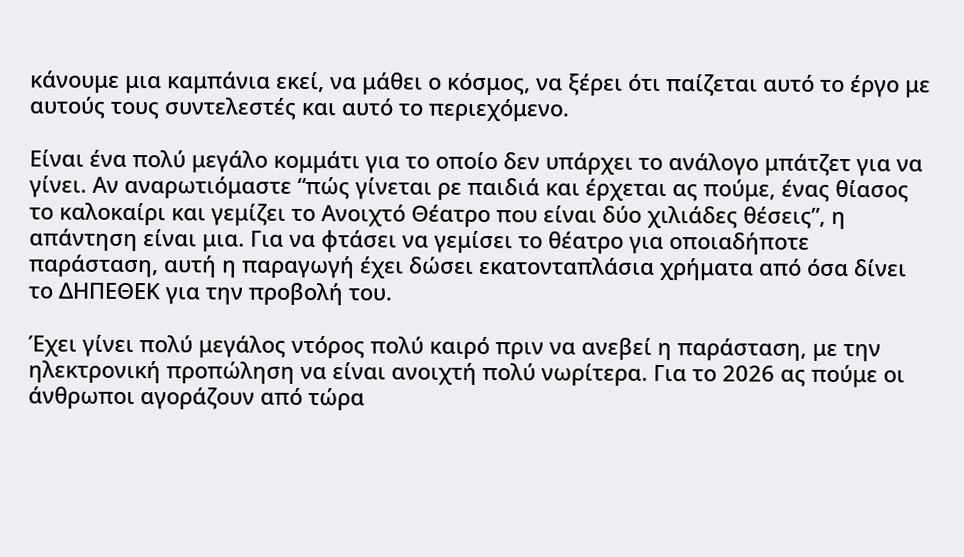κάνουμε μια καμπάνια εκεί, να μάθει ο κόσμος, να ξέρει ότι παίζεται αυτό το έργο με αυτούς τους συντελεστές και αυτό το περιεχόμενο.

Είναι ένα πολύ μεγάλο κομμάτι για το οποίο δεν υπάρχει το ανάλογο μπάτζετ για να γίνει. Αν αναρωτιόμαστε “πώς γίνεται ρε παιδιά και έρχεται ας πούμε, ένας θίασος το καλοκαίρι και γεμίζει το Ανοιχτό Θέατρο που είναι δύο χιλιάδες θέσεις”, η απάντηση είναι μια. Για να φτάσει να γεμίσει το θέατρο για οποιαδήποτε παράσταση, αυτή η παραγωγή έχει δώσει εκατονταπλάσια χρήματα από όσα δίνει το ΔΗΠΕΘΕΚ για την προβολή του.

Έχει γίνει πολύ μεγάλος ντόρος πολύ καιρό πριν να ανεβεί η παράσταση, με την ηλεκτρονική προπώληση να είναι ανοιχτή πολύ νωρίτερα. Για το 2026 ας πούμε οι άνθρωποι αγοράζουν από τώρα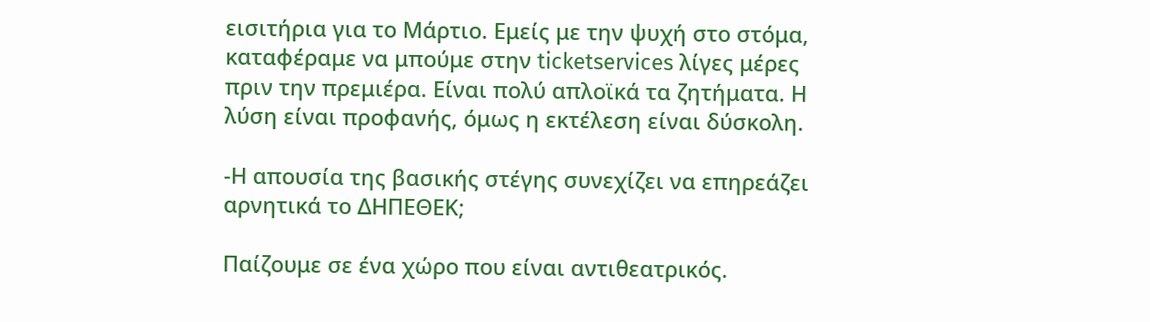εισιτήρια για το Μάρτιο. Εμείς με την ψυχή στο στόμα, καταφέραμε να μπούμε στην ticketservices λίγες μέρες πριν την πρεμιέρα. Είναι πολύ απλοϊκά τα ζητήματα. Η λύση είναι προφανής, όμως η εκτέλεση είναι δύσκολη.

-Η απουσία της βασικής στέγης συνεχίζει να επηρεάζει αρνητικά το ΔΗΠΕΘΕΚ;

Παίζουμε σε ένα χώρο που είναι αντιθεατρικός.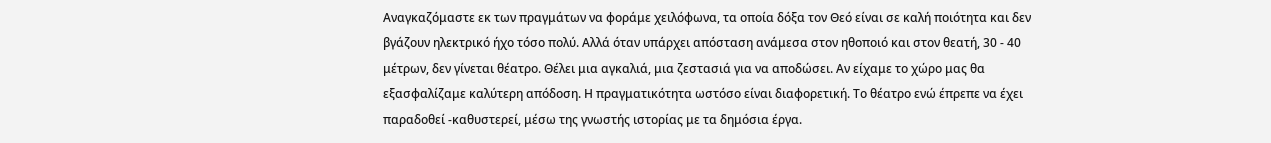Αναγκαζόμαστε εκ των πραγμάτων να φοράμε χειλόφωνα, τα οποία δόξα τον Θεό είναι σε καλή ποιότητα και δεν βγάζουν ηλεκτρικό ήχο τόσο πολύ. Αλλά όταν υπάρχει απόσταση ανάμεσα στον ηθοποιό και στον θεατή, 30 - 40 μέτρων, δεν γίνεται θέατρο. Θέλει μια αγκαλιά, μια ζεστασιά για να αποδώσει. Αν είχαμε το χώρο μας θα εξασφαλίζαμε καλύτερη απόδοση. Η πραγματικότητα ωστόσο είναι διαφορετική. Το θέατρο ενώ έπρεπε να έχει παραδοθεί -καθυστερεί, μέσω της γνωστής ιστορίας με τα δημόσια έργα.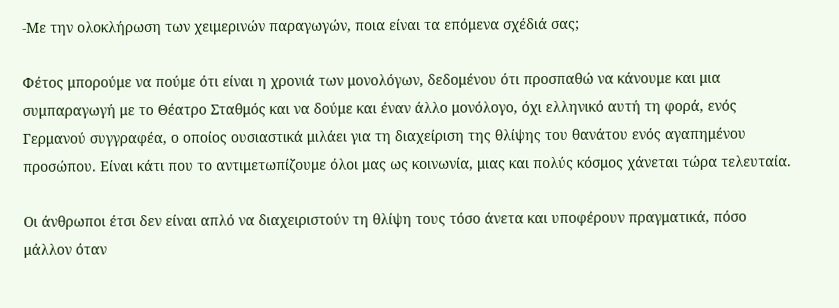-Με την ολοκλήρωση των χειμερινών παραγωγών, ποια είναι τα επόμενα σχέδιά σας;

Φέτος μπορούμε να πούμε ότι είναι η χρονιά των μονολόγων, δεδομένου ότι προσπαθώ να κάνουμε και μια συμπαραγωγή με το Θέατρο Σταθμός και να δούμε και έναν άλλο μονόλογο, όχι ελληνικό αυτή τη φορά, ενός Γερμανού συγγραφέα, ο οποίος ουσιαστικά μιλάει για τη διαχείριση της θλίψης του θανάτου ενός αγαπημένου προσώπου. Είναι κάτι που το αντιμετωπίζουμε όλοι μας ως κοινωνία, μιας και πολύς κόσμος χάνεται τώρα τελευταία.

Οι άνθρωποι έτσι δεν είναι απλό να διαχειριστούν τη θλίψη τους τόσο άνετα και υποφέρουν πραγματικά, πόσο μάλλον όταν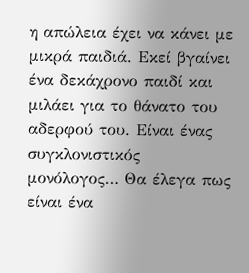η απώλεια έχει να κάνει με μικρά παιδιά. Εκεί βγαίνει ένα δεκάχρονο παιδί και μιλάει για το θάνατο του αδερφού του. Είναι ένας συγκλονιστικός μονόλογος… Θα έλεγα πως είναι ένα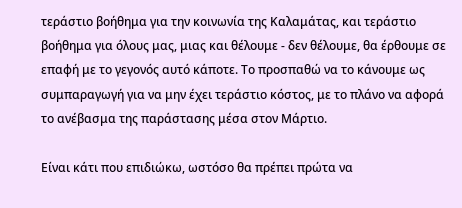τεράστιο βοήθημα για την κοινωνία της Καλαμάτας, και τεράστιο βοήθημα για όλους μας, μιας και θέλουμε - δεν θέλουμε, θα έρθουμε σε επαφή με το γεγονός αυτό κάποτε. Το προσπαθώ να το κάνουμε ως συμπαραγωγή για να μην έχει τεράστιο κόστος, με το πλάνο να αφορά το ανέβασμα της παράστασης μέσα στον Μάρτιο.

Είναι κάτι που επιδιώκω, ωστόσο θα πρέπει πρώτα να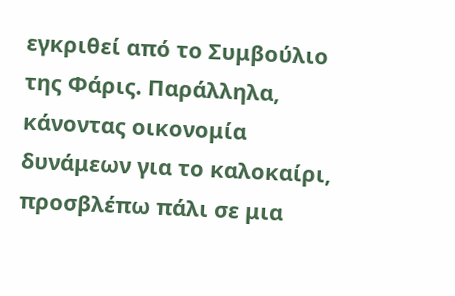εγκριθεί από το Συμβούλιο της Φάρις. Παράλληλα, κάνοντας οικονομία δυνάμεων για το καλοκαίρι, προσβλέπω πάλι σε μια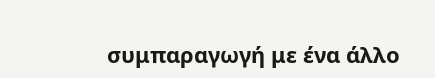συμπαραγωγή με ένα άλλο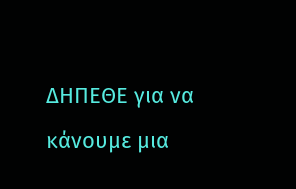ΔΗΠΕΘΕ για να κάνουμε μια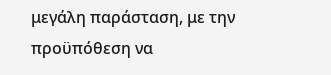μεγάλη παράσταση, με την προϋπόθεση να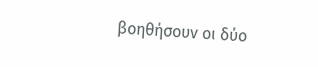βοηθήσουν οι δύο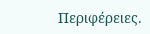Περιφέρειες.